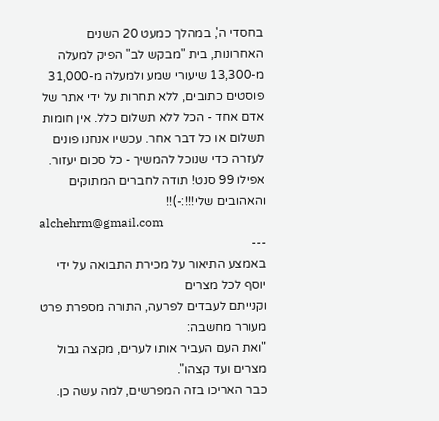בחסדי ה', במהלך כמעט 20 השנים האחרונות, בית "מבקש לב" הפיק למעלה מ-13,300 שיעורי שמע ולמעלה מ-31,000 פוסטים כתובים, ללא תחרות על ידי אתר של אדם אחד - הכל ללא תשלום כלל. אין חומות תשלום או כל דבר אחר. עכשיו אנחנו פונים לעזרה כדי שנוכל להמשיך - כל סכום יעזור. אפילו 99 סנט! תודה לחברים המתוקים והאהובים שלי!!!:-)!!
alchehrm@gmail.com
---
באמצע התיאור על מכירת התבואה על ידי יוסף לכל מצרים
וקנייתם לעבדים לפרעה, התורה מספרת פרט מעורר מחשבה:
"ואת העם העביר אותו לערים, מקצה גבול מצרים ועד קצהו".
כבר האריכו בזה המפרשים, למה עשה כן.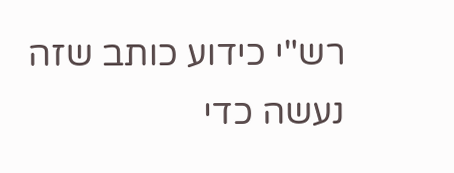רש"י כידוע כותב שזה
נעשה כדי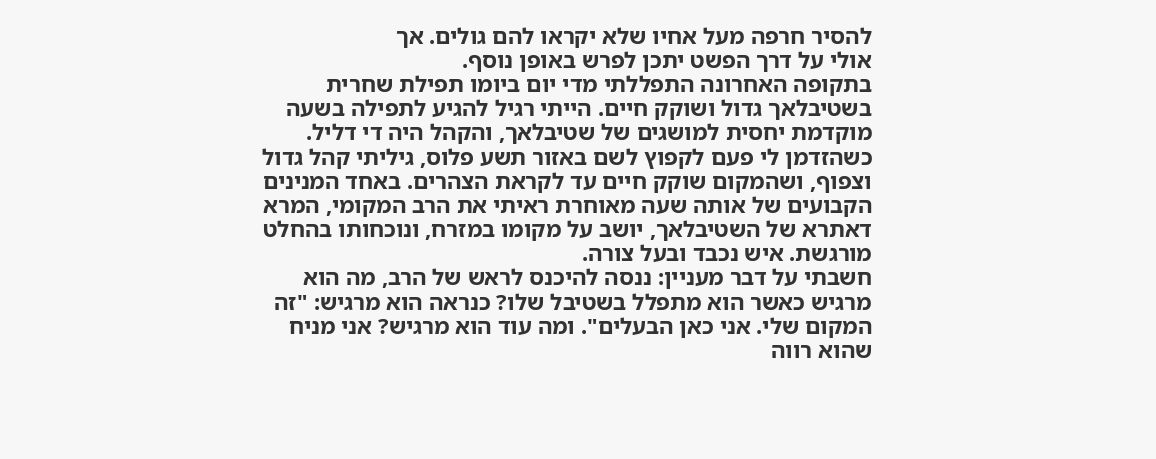להסיר חרפה מעל אחיו שלא יקראו להם גולים. אך
אולי על דרך הפשט יתכן לפרש באופן נוסף.
בתקופה האחרונה התפללתי מדי יום ביומו תפילת שחרית
בשטיבלאך גדול ושוקק חיים. הייתי רגיל להגיע לתפילה בשעה
מוקדמת יחסית למושגים של שטיבלאך, והקהל היה די דליל.
כשהזדמן לי פעם לקפוץ לשם באזור תשע פלוס, גיליתי קהל גדול
וצפוף, ושהמקום שוקק חיים עד לקראת הצהרים. באחד המנינים
הקבועים של אותה שעה מאוחרת ראיתי את הרב המקומי, המרא
דאתרא של השטיבלאך, יושב על מקומו במזרח, ונוכחותו בהחלט
מורגשת. איש נכבד ובעל צורה.
חשבתי על דבר מעניין: ננסה להיכנס לראש של הרב, מה הוא
מרגיש כאשר הוא מתפלל בשטיבל שלו? כנראה הוא מרגיש: "זה
המקום שלי. אני כאן הבעלים". ומה עוד הוא מרגיש? אני מניח
שהוא רווה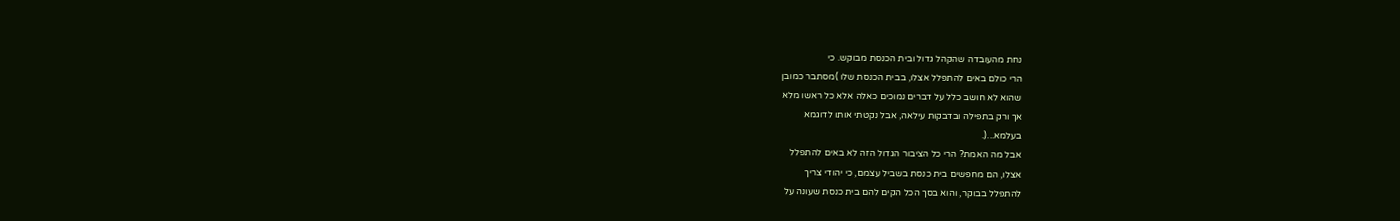נחת מהעובדה שהקהל גדול ובית הכנסת מבוקש. כי
הרי כולם באים להתפלל אצלו, בבית הכנסת שלו )מסתבר כמובן
שהוא לא חושב כלל על דברים נמוכים כאלה אלא כל ראשו מלא
אך ורק בתפילה ובדבקות עילאה, אבל נקטתי אותו לדוגמא
בעלמא...(.
אבל מה האמת? הרי כל הציבור הגדול הזה לא באים להתפלל
אצלו, הם מחפשים בית כנסת בשביל עצמם, כי יהודי צריך
להתפלל בבוקר, והוא בסך הכל הקים להם בית כנסת שעונה על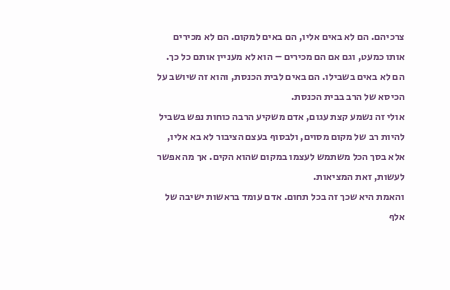צרכיהם. הם לא באים אליו, הם באים למקום. הם לא מכירים
אותו כמעט, וגם אם הם מכירים – הוא לא מעניין אותם כל כך.
הם לא באים בשבילו. הם באים לבית הכנסת, והוא זה שיושב על
הכיסא של הרב בבית הכנסת.
אולי זה נשמע קצת עגום, אדם משקיע הרבה כוחות נפש בשביל
להיות רב של מקום מסוים, ולבסוף בעצם הציבור לא בא אליו,
אלא בסך הכל משתמש לעצמו במקום שהוא הקים. אך מה אפשר
לעשות, זאת המציאות.
והאמת היא שכך זה בכל תחום. אדם עומד בראשות ישיבה של
אלף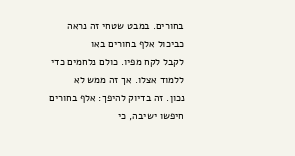בחורים. במבט שטחי זה נראה כביכול אלף בחורים באו
לקבל לקח מפיו. כולם נלחמים כדי ללמוד אצלו. אך זה ממש לא
נכון. זה בדיוק להיפך: אלף בחורים חיפשו ישיבה, כי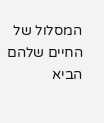המסלול של
החיים שלהם הביא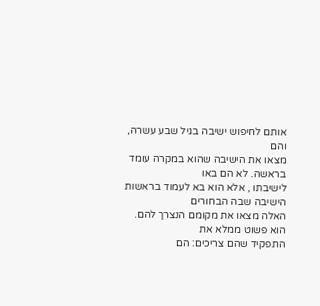אותם לחיפוש ישיבה בגיל שבע עשרה, והם
מצאו את הישיבה שהוא במקרה עומד בראשה. לא הם באו
לישיבתו , אלא הוא בא לעמוד בראשות הישיבה שבה הבחורים
האלה מצאו את מקומם הנצרך להם. הוא פשוט ממלא את
התפקיד שהם צריכים: הם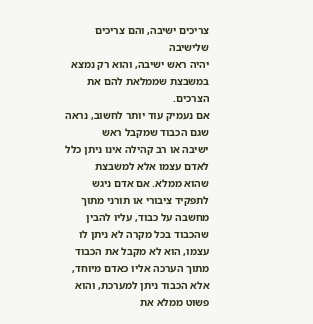צריכים ישיבה, והם צריכים שלישיבה
יהיה ראש ישיבה, והוא רק נמצא במשבצת שממלאת להם את
הצרכים.
אם נעמיק עוד יותר לחשוב, נראה שגם הכבוד שמקבל ראש
ישיבה או רב קהילה אינו ניתן כלל לאדם עצמו אלא למשבצת
שהוא ממלא. אם אדם ניגש לתפקיד ציבורי או תורני מתוך
מחשבה על כבוד, עליו להבין שהכבוד בכל מקרה לא ניתן לו
עצמו, הוא לא מקבל את הכבוד מתוך הערכה אליו כאדם מיוחד,
אלא הכבוד ניתן למערכת, והוא פשוט ממלא את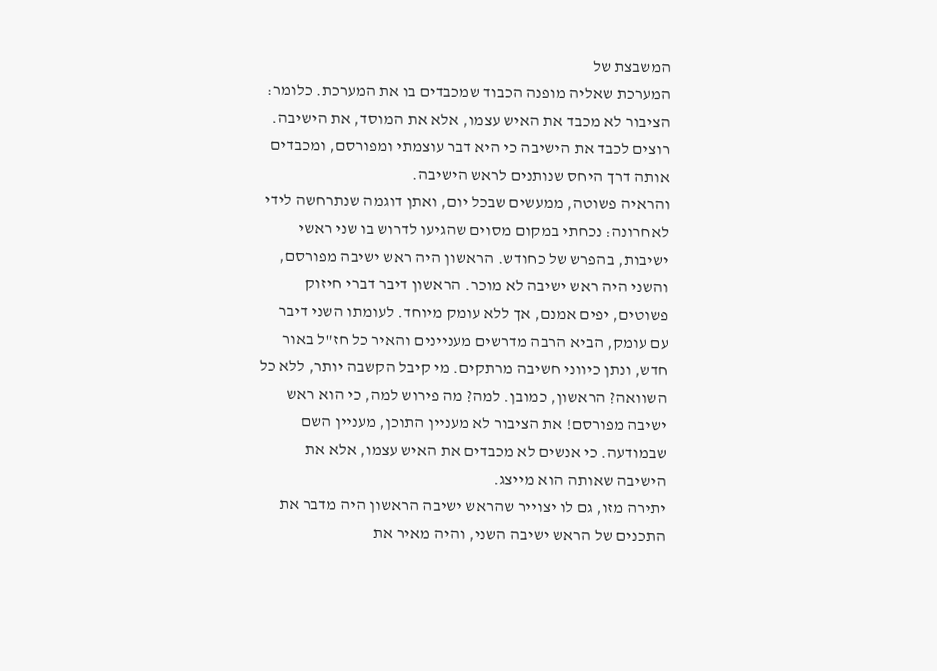המשבצת של
המערכת שאליה מופנה הכבוד שמכבדים בו את המערכת. כלומר:
הציבור לא מכבד את האיש עצמו, אלא את המוסד, את הישיבה.
רוצים לכבד את הישיבה כי היא דבר עוצמתי ומפורסם, ומכבדים
אותה דרך היחס שנותנים לראש הישיבה.
והראיה פשוטה, ממעשים שבכל יום, ואתן דוגמה שנתרחשה לידי
לאחרונה: נכחתי במקום מסוים שהגיעו לדרוש בו שני ראשי
ישיבות, בהפרש של כחודש. הראשון היה ראש ישיבה מפורסם,
והשני היה ראש ישיבה לא מוכר. הראשון דיבר דברי חיזוק
פשוטים, יפים אמנם, אך ללא עומק מיוחד. לעומתו השני דיבר
עם עומק, הביא הרבה מדרשים מעניינים והאיר כל חז"ל באור
חדש, ונתן כיווני חשיבה מרתקים. מי קיבל הקשבה יותר, ללא כל
השוואה? הראשון, כמובן. למה? מה פירוש למה, כי הוא ראש
ישיבה מפורסם! את הציבור לא מעניין התוכן, מעניין השם
שבמודעה. כי אנשים לא מכבדים את האיש עצמו, אלא את
הישיבה שאותה הוא מייצג.
יתירה מזו, גם לו יצוייר שהראש ישיבה הראשון היה מדבר את
התכנים של הראש ישיבה השני, והיה מאיר את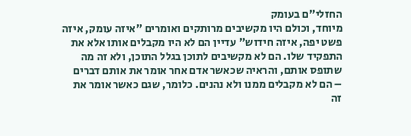החזלי"ם בעומק
מיוחד, וכולם היו מקשיבים מרותקים ואומרים "איזה עומק, איזה
פשט יפה, איזה חידוש" עדיין הם לא היו מקבלים אותו אלא את
התפקיד שלו. הם לא מקשיבים לתוכן בגלל התוכן, ולא זה מה
שתופס אותם, והראיה שכאשר אדם אחר אומר את אותם דברים
– הם לא מקבלים ממנו ולא נהנים. כלומר, שגם כאשר אומר את
זה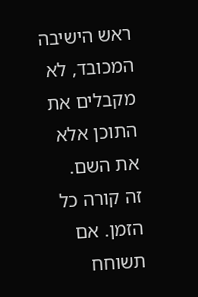ראש הישיבה המכובד, לא מקבלים את התוכן אלא את השם.
זה קורה כל הזמן. אם תשוחח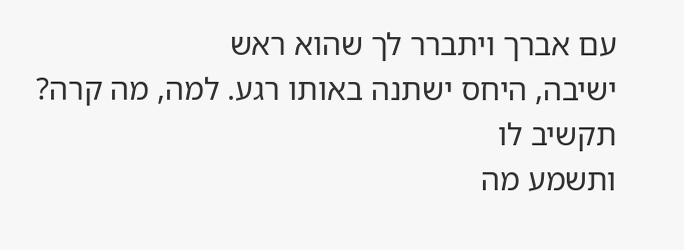עם אברך ויתברר לך שהוא ראש
ישיבה, היחס ישתנה באותו רגע. למה, מה קרה? תקשיב לו
ותשמע מה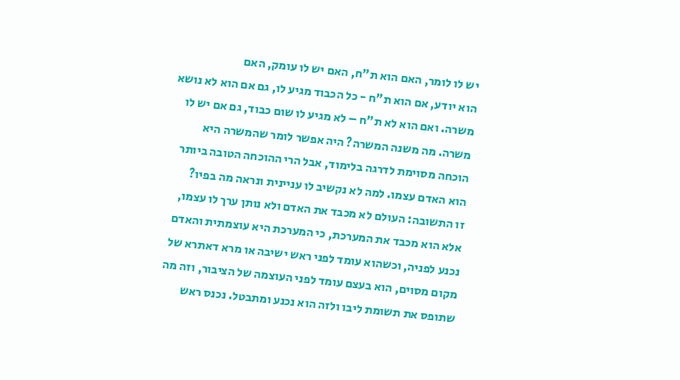יש לו לומר, האם הוא ת"ח, האם יש לו עומק, האם
הוא יודע, אם הוא ת"ח - כל הכבוד מגיע לו, גם אם הוא לא נושא
משרה. ואם הוא לא ת"ח – לא מגיע לו שום כבוד, גם אם יש לו
משרה. מה משנה המשרה? היה אפשר לומר שהמשרה היא
הוכחה מסוימת לדרגה בלימוד, אבל הרי ההוכחה הטובה ביותר
הוא האדם עצמו. למה לא נקשיב לו עניינית ונראה מה בפיו?
זו התשובה: העולם לא מכבד את האדם ולא נותן ערך לו עצמו,
אלא הוא מכבד את המערכת, כי המערכת היא עוצמתית והאדם
נכנע לפניה, וכשהוא עומד לפני ראש ישיבה או מרא דאתרא של
מקום מסוים, הוא בעצם עומד לפני העוצמה של הציבור, וזה מה
שתופס את תשומת ליבו ולזה הוא נכנע ומתבטל. נכנס ראש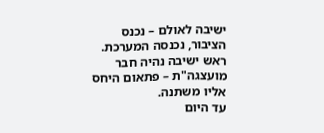ישיבה לאולם – נכנס הציבור, נכנסה המערכת.
ראש ישיבה נהיה חבר מועצגה"ת – פתאום היחס אליו משתנה.
עד היום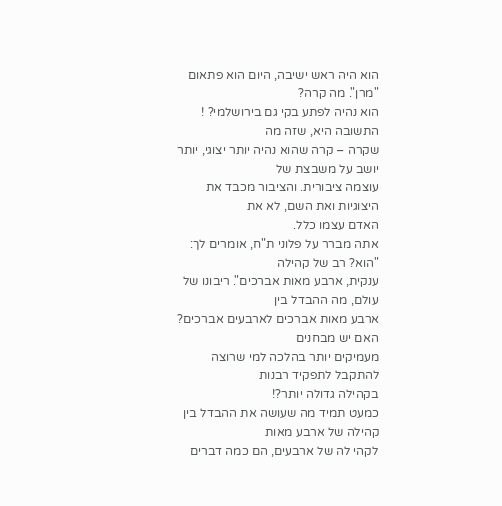הוא היה ראש ישיבה, היום הוא פתאום "מרן". מה קרה?
הוא נהיה לפתע בקי גם בירושלמי? ! התשובה היא, שזה מה
שקרה – קרה שהוא נהיה יותר יצוגי, יותר יושב על משבצת של
עוצמה ציבורית. והציבור מכבד את היצוגיות ואת השם, לא את
האדם עצמו כלל.
אתה מברר על פלוני ת"ח, אומרים לך: "הוא? רב של קהילה
ענקית, ארבע מאות אברכים". ריבונו של עולם, מה ההבדל בין
ארבע מאות אברכים לארבעים אברכים? האם יש מבחנים
מעמיקים יותר בהלכה למי שרוצה להתקבל לתפקיד רבנות
בקהילה גדולה יותר?!
כמעט תמיד מה שעושה את ההבדל בין קהילה של ארבע מאות
לקהי לה של ארבעים, הם כמה דברים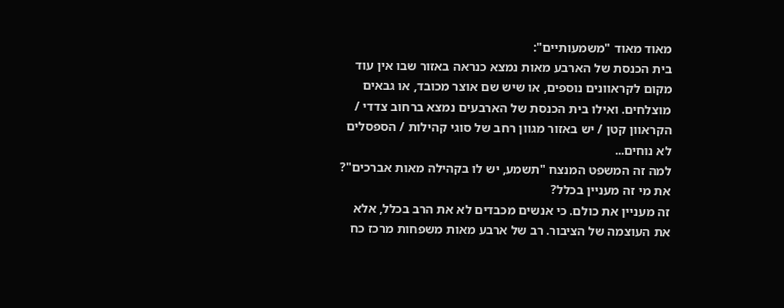מאוד מאוד "משמעותיים":
בית הכנסת של הארבע מאות נמצא כנראה באזור שבו אין עוד
מקום לקראוונים נוספים, או שיש שם אוצר מכובד, או גבאים
מוצלחים. ואילו בית הכנסת של הארבעים נמצא ברחוב צדדי /
הקראוון קטן / יש באזור מגוון רחב של סוגי קהילות / הספסלים
לא נוחים...
למה זה המשפט המנצח "תשמע, יש לו בקהילה מאות אברכים"?
את מי זה מעניין בכלל?
זה מעניין את כולם. כי אנשים מכבדים לא את הרב בכלל, אלא
את העוצמה של הציבור. רב של ארבע מאות משפחות מרכז כח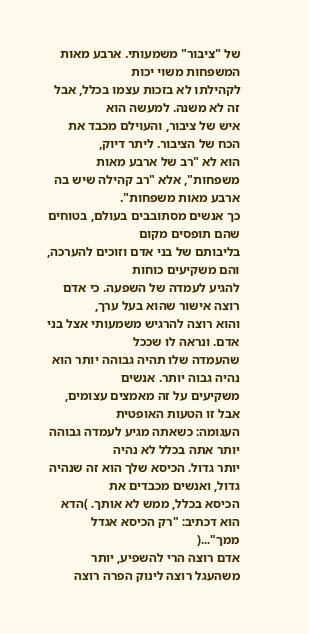של "ציבור" משמעותי. ארבע מאות המשפחות משוי יכות
לקהילתו לא בזכות עצמו בכלל, אבל זה לא משנה. למעשה הוא
איש של ציבור, והעוילם מכבד את הכח של הציבור. ליתר דיוק,
הוא לא "רב של ארבע מאות משפחות", אלא "רב קהילה שיש בה
ארבע מאות משפחות".
כך אנשים מסתובבים בעולם, בטוחים שהם תופסים מקום
בליבותם של בני אדם וזוכים להערכה, והם משקיעים כוחות
להגיע לעמדה של השפעה. כי אדם רוצה אישור שהוא בעל ערך,
והוא רוצה להרגיש משמעותי אצל בני אדם. ונראה לו שככל
שהעמדה שלו תהיה גבוהה יותר הוא נהיה גבוה יותר. אנשים
משקיעים על זה מאמצים עצומים, אבל זו הטעות האופטית
העגומה: כשאתה מגיע לעמדה גבוהה יותר אתה בכלל לא נהיה
יותר גדול. הכיסא שלך הוא זה שנהיה גדול, ואנשים מכבדים את
הכיסא בכלל, ממש לא אותך. )הדא הוא דכתיב: "רק הכיסא אגדל
ממך"...(
אדם רוצה הרי להשפיע, יותר משהעגל רוצה לינוק הפרה רוצה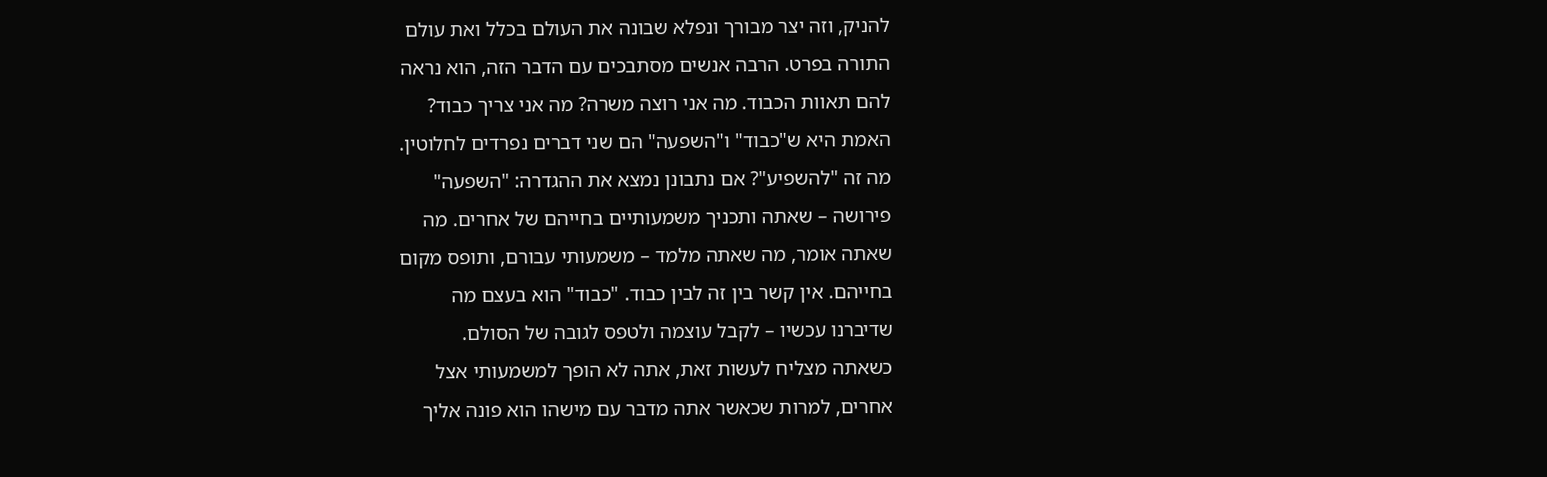להניק, וזה יצר מבורך ונפלא שבונה את העולם בכלל ואת עולם
התורה בפרט. הרבה אנשים מסתבכים עם הדבר הזה, הוא נראה
להם תאוות הכבוד. מה אני רוצה משרה? מה אני צריך כבוד?
האמת היא ש"כבוד" ו"השפעה" הם שני דברים נפרדים לחלוטין.
מה זה "להשפיע"? אם נתבונן נמצא את ההגדרה: "השפעה"
פירושה – שאתה ותכניך משמעותיים בחייהם של אחרים. מה
שאתה אומר, מה שאתה מלמד – משמעותי עבורם, ותופס מקום
בחייהם. אין קשר בין זה לבין כבוד. "כבוד" הוא בעצם מה
שדיברנו עכשיו – לקבל עוצמה ולטפס לגובה של הסולם.
כשאתה מצליח לעשות זאת, אתה לא הופך למשמעותי אצל
אחרים, למרות שכאשר אתה מדבר עם מישהו הוא פונה אליך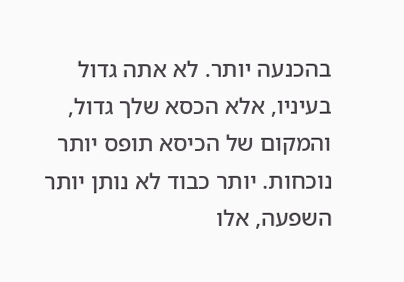בהכנעה יותר. לא אתה גדול בעיניו, אלא הכסא שלך גדול,
והמקום של הכיסא תופס יותר נוכחות. יותר כבוד לא נותן יותר
השפעה, אלו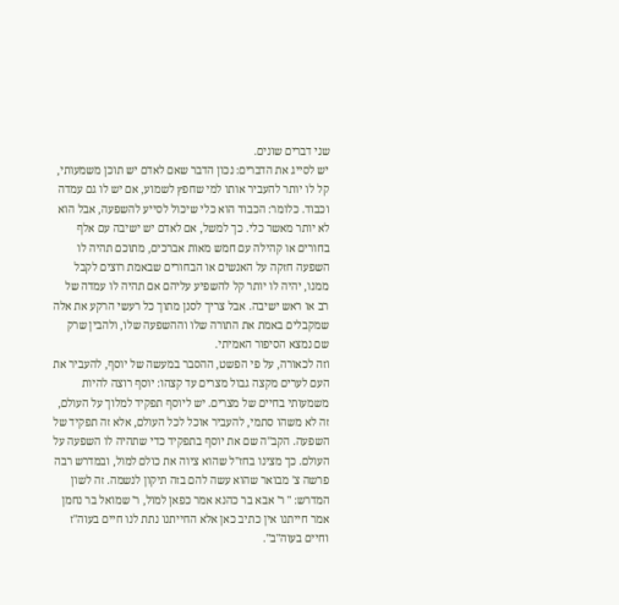שני דברים שונים.
יש לסייג את הדברים: נכון הדבר שאם לאדם יש תוכן משמעותי,
קל לו יותר להעביר אותו למי שחפץ לשמוע, אם יש לו גם עמדה
וכבוד. כלומר: הכבוד הוא כלי שיכול לסייע להשפעה, אבל הוא
לא יותר מאשר כלי. כך למשל, אם לאדם יש ישיבה עם אלף
בחורים או קהילה עם חמש מאות אברכים, מתוכם תהיה לו
השפעה חזקה על האנשים או הבחורים שבאמת רוצים לקבל
ממנו, יהיה לו יותר קל להשפיע עליהם אם תהיה לו עמדה של
רב או ראש ישיבה. אבל צריך לסנן מתוך כל רעשי הרקע את אלה
שמקבלים באמת את התורה שלו וההשפעה שלו, ולהבין שרק
שם נמצא הסיפור האמיתי.
וזה לכאורה, על פי הפשט, ההסבר במעשה של יוסף, להעביר את
העם לערים מקצה גבול מצרים עד קצהו: יוסף רוצה להיות
משמעותי בחיים של מצרים. יש ליוסף תפקיד למלוך על העולם,
זה לא משהו סתמי, להעביר אוכל לכל העולם, אלא זה תפקיד של
השפעה. הקב"ה שם את יוסף בתפקיד כדי שתהיה לו השפעה על
העולם. כך מצינו בחז"ל שהוא ציוה את כולם למול, ובמדרש רבה
פרשה צ' מבואר שהוא עשה להם בזה תיקון לנשמה. זה לשון
המדרש: " ר' אבא בר כהנא אמר כפאן למול, ר' שמואל בר נחמן
אמר חייתנו אין כתיב כאן אלא החייתנו נתת לנו חיים בעוה"ז
וחיים בעוה"ב".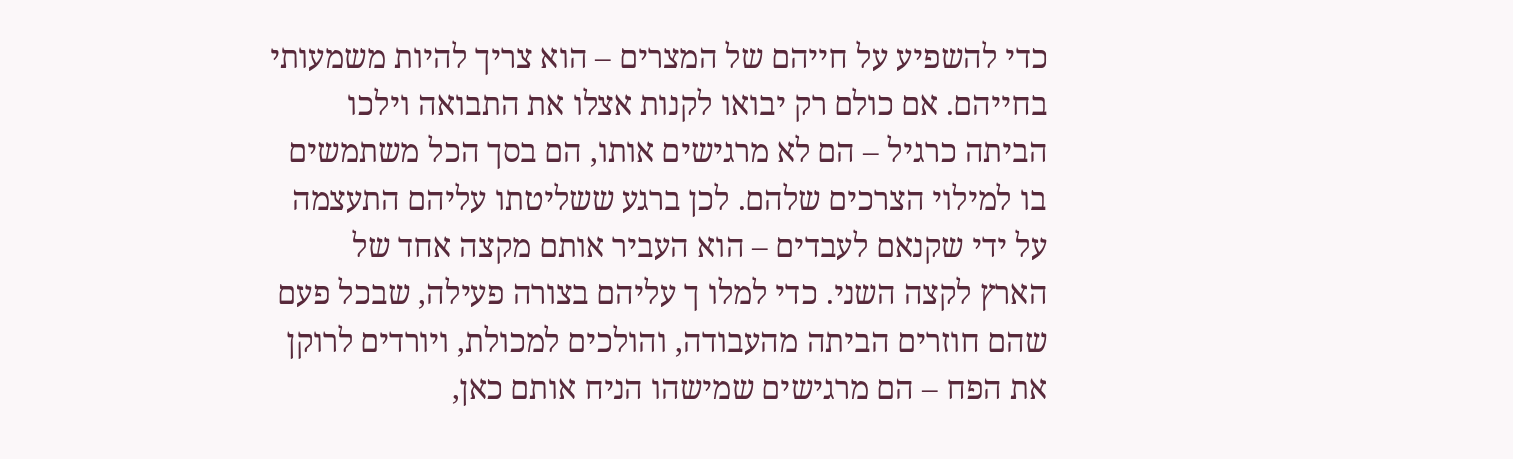כדי להשפיע על חייהם של המצרים – הוא צריך להיות משמעותי
בחייהם. אם כולם רק יבואו לקנות אצלו את התבואה וילכו
הביתה כרגיל – הם לא מרגישים אותו, הם בסך הכל משתמשים
בו למילוי הצרכים שלהם. לכן ברגע ששליטתו עליהם התעצמה
על ידי שקנאם לעבדים – הוא העביר אותם מקצה אחד של
הארץ לקצה השני. כדי למלו ך עליהם בצורה פעילה, שבכל פעם
שהם חוזרים הביתה מהעבודה, והולכים למכולת, ויורדים לרוקן
את הפח – הם מרגישים שמישהו הניח אותם כאן,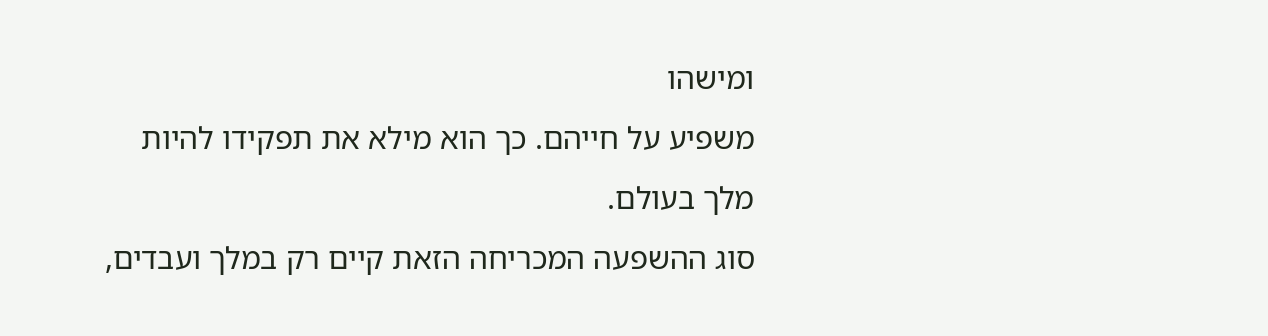ומישהו
משפיע על חייהם. כך הוא מילא את תפקידו להיות מלך בעולם.
סוג ההשפעה המכריחה הזאת קיים רק במלך ועבדים,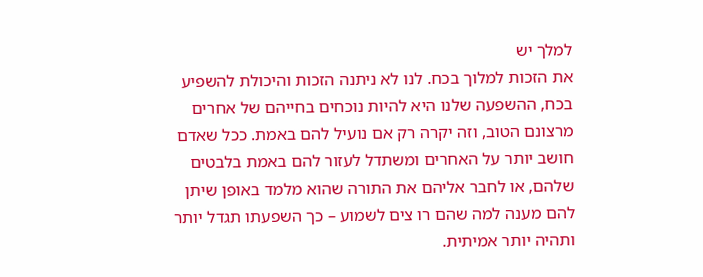למלך יש
את הזכות למלוך בכח. לנו לא ניתנה הזכות והיכולת להשפיע
בכח, ההשפעה שלנו היא להיות נוכחים בחייהם של אחרים
מרצונם הטוב, וזה יקרה רק אם נועיל להם באמת. ככל שאדם
חושב יותר על האחרים ומשתדל לעזור להם באמת בלבטים
שלהם, או לחבר אליהם את התורה שהוא מלמד באופן שיתן
להם מענה למה שהם רו צים לשמוע – כך השפעתו תגדל יותר
ותהיה יותר אמיתית.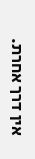אין דרך אחרת.